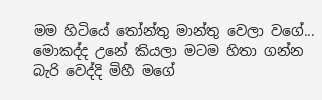මම හිටියේ තෝන්තු මාන්තු වෙලා වගේ... මොකද්ද උනේ කියලා මටම හිතා ගන්න බැරි වෙද්දි මිහී මගේ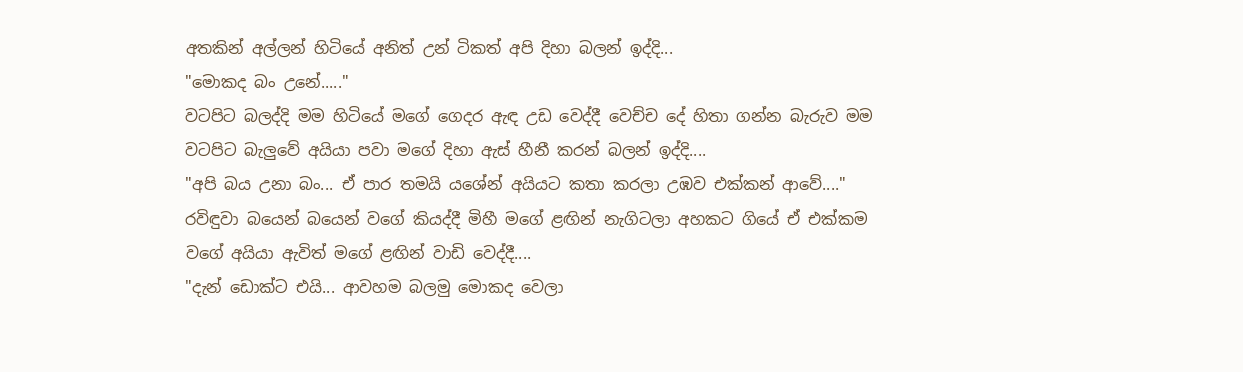අතකින් අල්ලන් හිටියේ අනිත් උන් ටිකත් අපි දිහා බලන් ඉද්දි...
"මොකද බං උනේ....."
වටපිට බලද්දි මම හිටියේ මගේ ගෙදර ඇඳ උඩ වෙද්දී වෙච්ච දේ හිතා ගන්න බැරුව මම වටපිට බැලුවේ අයියා පවා මගේ දිහා ඇස් හීනී කරන් බලන් ඉද්දි....
"අපි බය උනා බං... ඒ පාර තමයි යශේන් අයියට කතා කරලා උඹව එක්කන් ආවේ...."
රවිඳුවා බයෙන් බයෙන් වගේ කියද්දී මිහී මගේ ළඟින් නැගිටලා අහකට ගියේ ඒ එක්කම වගේ අයියා ඇවිත් මගේ ළඟින් වාඩි වෙද්දී....
"දැන් ඩොක්ට එයි... ආවහම බලමු මොකද වෙලා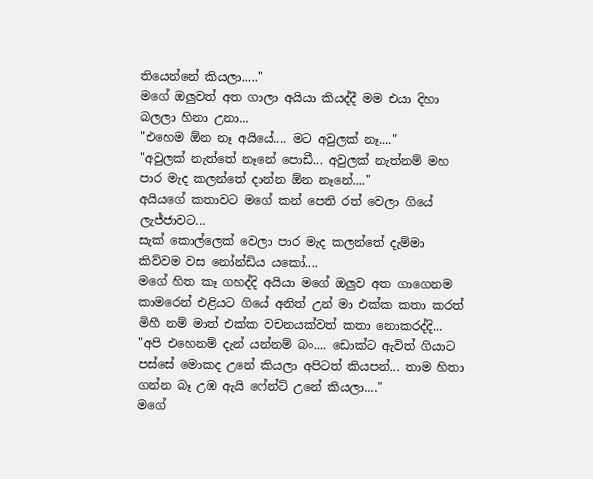තියෙන්නේ කියලා....."
මගේ ඔලුවත් අත ගාලා අයියා කියද්දී මම එයා දිහා බලලා හිනා උනා...
"එහෙම ඕන නෑ අයියේ.... මට අවුලක් නෑ...."
"අවුලක් නැත්තේ නෑනේ පොඩී... අවුලක් නැත්නම් මහ පාර මැද කලන්තේ දාන්න ඕන නෑනේ...."
අයියගේ කතාවට මගේ කන් පෙති රත් වෙලා ගියේ ලැජ්ජාවට...
සැක් කොල්ලෙක් වෙලා පාර මැද කලන්තේ දැම්මා කිව්වම වස නෝන්ඩිය යකෝ....
මගේ හිත කෑ ගහද්දි අයියා මගේ ඔලුව අත ගාගෙනම කාමරෙන් එළියට ගියේ අනිත් උන් මා එක්ක කතා කරත් මිහී නම් මාත් එක්ක වචනයක්වත් කතා නොකරද්දි...
"අපි එහෙනම් දැන් යන්නම් බං.... ඩොක්ට ඇවිත් ගියාට පස්සේ මොකද උනේ කියලා අපිටත් කියපන්... තාම හිතා ගන්න බෑ උඹ ඇයි ෆේන්ට් උනේ කියලා...."
මගේ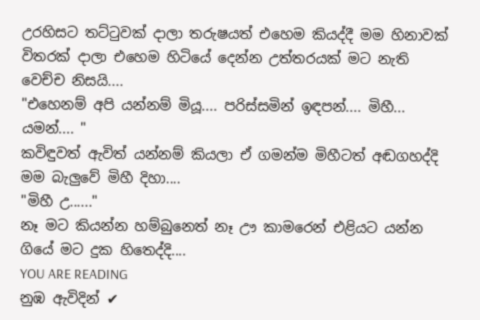උරහිසට තට්ටුවක් දාලා තරුෂයත් එහෙම කියද්දී මම හිනාවක් විතරක් දාලා එහෙම හිටියේ දෙන්න උත්තරයක් මට නැති වෙච්ච නිසයි....
"එහෙනම් අපි යන්නම් මියූ.... පරිස්සමින් ඉඳපන්.... මිහී... යමන්.... "
කවිඳුවත් ඇවිත් යන්නම් කියලා ඒ ගමන්ම මිහීටත් අඬගහද්දි මම බැලුවේ මිහී දිහා....
"මිහී උ......"
නෑ මට කියන්න හම්බුනෙත් නෑ ඌ කාමරෙන් එළියට යන්න ගියේ මට දුක හිතෙද්දි....
YOU ARE READING
නුඹ ඇවිදින් ✔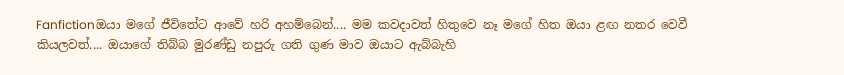Fanfictionඔයා මගේ ජීවිතේට ආවේ හරි අහම්බෙන්.... මම කවදාවත් හිතුවෙ නෑ මගේ හිත ඔයා ළඟ නතර වෙවී කියලවත්.... ඔයාගේ තිබ්බ මුරණ්ඩු නපුරු ගති ගුණ මාව ඔයාට ඇබ්බැහි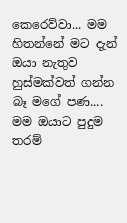කෙරෙව්වා... මම හිතන්නේ මට දැන් ඔයා නැතුව හුස්මක්වත් ගන්න බෑ මගේ පණ.... මම ඔයාට පුදුම තරම්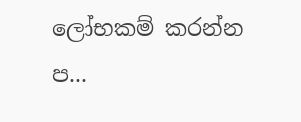ලෝභකම් කරන්න ප...